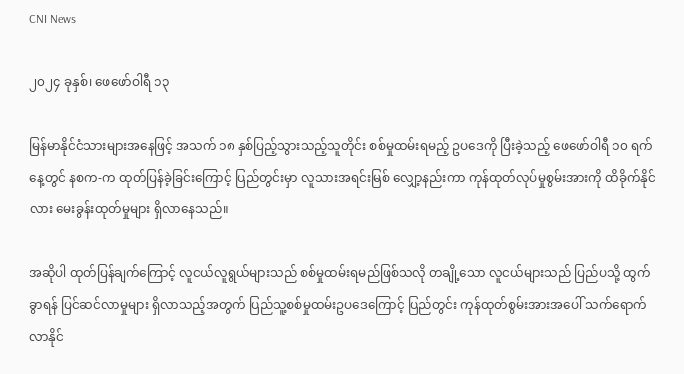CNI News

၂၀၂၄ ခုနှစ်၊ ဖေဖော်ဝါရီ ၁၃

မြန်မာနိုင်ငံသားများအနေဖြင့် အသက် ၁၈ နှစ်ပြည့်သွားသည့်သူတိုင်း စစ်မှုထမ်းရမည့် ဥပဒေကို ပြီးခဲ့သည့် ဖေဖော်ဝါရီ ၁၀ ရက်နေ့တွင် နစက-က ထုတ်ပြန်ခဲ့ခြင်းကြောင့် ပြည်တွင်းမှာ လူသားအရင်းမြစ် လျှော့နည်းကာ ကုန်ထုတ်လုပ်မှုစွမ်းအားကို ထိခိုက်နိုင်လား မေးခွန်းထုတ်မှုများ ရှိလာနေသည်။

အဆိုပါ ထုတ်ပြန်ချက်ကြောင့် လူငယ်လူရွယ်များသည် စစ်မှုထမ်းရမည်ဖြစ်သလို တချို့သော လူငယ်များသည် ပြည်ပသို့ ထွက်ခွာရန် ပြင်ဆင်လာမှုများ ရှိလာသည့်အတွက် ပြည်သူ့စစ်မှုထမ်းဥပဒေကြောင့် ပြည်တွင်း ကုန်ထုတ်စွမ်းအားအပေါ် သက်ရောက်လာနိုင်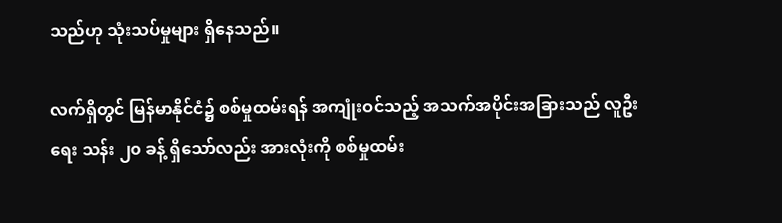သည်ဟု သုံးသပ်မှုများ ရှိနေသည်။

လက်ရှိတွင် မြန်မာနိုင်ငံ၌ စစ်မှုထမ်းရန် အကျုံးဝင်သည့် အသက်အပိုင်းအခြားသည် လူဦးရေး သန်း ၂၀ ခန့် ရှိသော်လည်း အားလုံးကို စစ်မှုထမ်း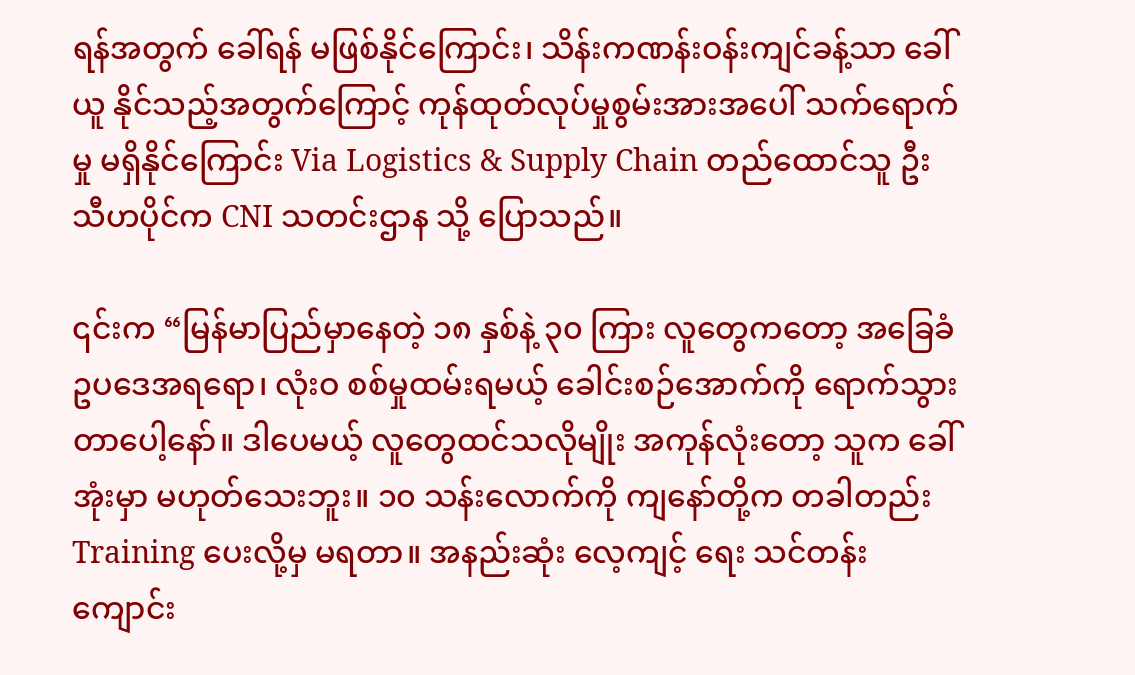ရန်အတွက် ခေါ်ရန် မဖြစ်နိုင်ကြောင်း၊ သိန်းကဏန်းဝန်းကျင်ခန့်သာ ခေါ်ယူ နိုင်သည့်အတွက်ကြောင့် ကုန်ထုတ်လုပ်မှုစွမ်းအားအပေါ် သက်ရောက်မှု မရှိနိုင်ကြောင်း Via Logistics & Supply Chain တည်ထောင်သူ ဦးသီဟပိုင်က CNI သတင်းဌာန သို့ ပြောသည်။

၎င်းက “မြန်မာပြည်မှာနေတဲ့ ၁၈ နှစ်နဲ့ ၃၀ ကြား လူတွေကတော့ အခြေခံဥပဒေအရရော၊ လုံးဝ စစ်မှုထမ်းရမယ့် ခေါင်းစဉ်အောက်ကို ရောက်သွားတာပေါ့နော်။ ဒါပေမယ့် လူတွေထင်သလိုမျိုး အကုန်လုံးတော့ သူက ခေါ်အုံးမှာ မဟုတ်သေးဘူး။ ၁၀ သန်းလောက်ကို ကျနော်တို့က တခါတည်း Training ပေးလို့မှ မရတာ။ အနည်းဆုံး လေ့ကျင့် ရေး သင်တန်းကျောင်း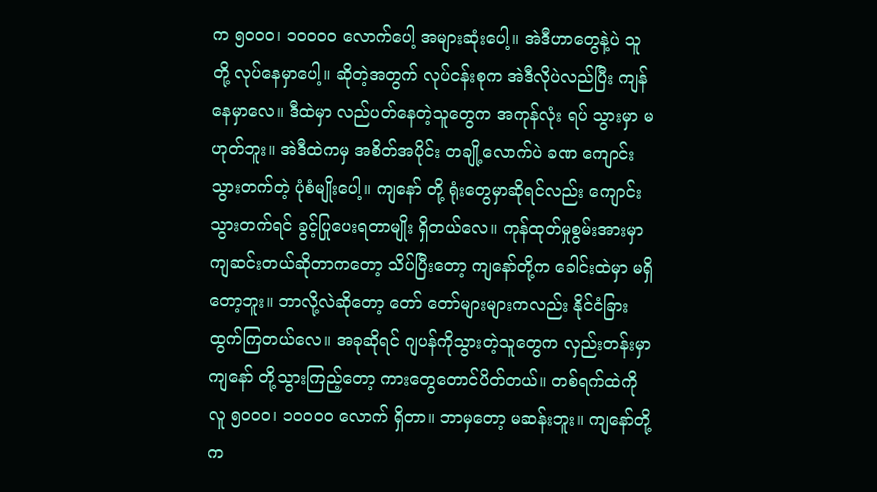က ၅၀၀၀၊ ၁၀၀၀၀ လောက်ပေါ့ အများဆုံးပေါ့။ အဲဒီဟာတွေနဲ့ပဲ သူတို့ လုပ်နေမှာပေါ့။ ဆိုတဲ့အတွက် လုပ်ငန်းစုက အဲဒီလိုပဲလည်ပြီး ကျန်နေမှာလေ။ ဒီထဲမှာ လည်ပတ်နေတဲ့သူတွေက အကုန်လုံး ရပ် သွားမှာ မဟုတ်ဘူး။ အဲဒီထဲကမှ အစိတ်အပိုင်း တချို့လောက်ပဲ ခဏ ကျောင်းသွားတက်တဲ့ ပုံစံမျိုးပေါ့။ ကျနော် တို့ ရုံးတွေမှာဆိုရင်လည်း ကျောင်းသွားတက်ရင် ခွင့်ပြုပေးရတာမျိုး ရှိတယ်လေ။ ကုန်ထုတ်မှုစွမ်းအားမှာ ကျဆင်းတယ်ဆိုတာကတော့ သိပ်ပြီးတော့ ကျနော်တို့က ခေါင်းထဲမှာ မရှိတော့ဘူး။ ဘာလို့လဲဆိုတော့ တော် တော်များများကလည်း နိုင်ငံခြားထွက်ကြတယ်လေ။ အခုဆိုရင် ဂျပန်ကိုသွားတဲ့သူတွေက လှည်းတန်းမှာ ကျနော် တို့သွားကြည့်တော့ ကားတွေတောင်ပိတ်တယ်။ တစ်ရက်ထဲကို လူ ၅၀၀၀၊ ၁၀၀၀၀ လောက် ရှိတာ။ ဘာမှတော့ မဆန်းဘူး။ ကျနော်တို့က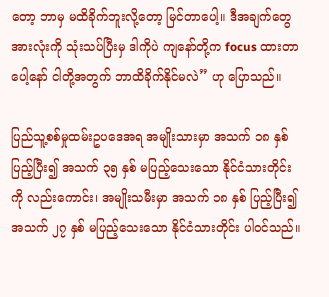တော့ ဘာမှ မထိခိုက်ဘူးလို့တော့ မြင်တာပေါ့။ ဒီအချက်တွေအားလုံးကို သုံးသပ်ပြီးမှ ဒါကိုပဲ ကျနော်တို့က focus ထားတာပေါ့နော် ငါတို့အတွက် ဘာထိခိုက်နိုင်မလဲ” ဟု ပြောသည်။

ပြည်သူ့စစ်မှုထမ်းဥပဒေအရ အမျိုးသားမှာ အသက် ၁၈ နှစ် ပြည့်ပြီး၍ အသက် ၃၅ နှစ် မပြည့်သေးသော နိုင်ငံသားတိုင်းကို လည်းကောင်း၊ အမျိုးသမီးမှာ အသက် ၁၈ နှစ် ပြည့်ပြီး၍ အသက် ၂၇ နှစ် မပြည့်သေးသော နိုင်ငံသားတိုင်း ပါဝင်သည်။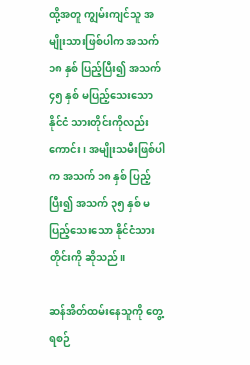ထို့အတူ ကျွမ်းကျင်သူ အမျိုးသားဖြစ်ပါက အသက် ၁၈ နှစ် ပြည့်ပြီး၍ အသက် ၄၅ နှစ် မပြည့်သေးသော နိုင်ငံ သားတိုင်းကိုလည်းကောင်း၊ အမျိုးသမီးဖြစ်ပါက အသက် ၁၈ နှစ် ပြည့်ပြီး၍ အသက် ၃၅ နှစ် မပြည့်သေးသော နိုင်ငံသားတိုင်းကို ဆိုသည်။

ဆန်အိတ်ထမ်းနေသူကို တွေ့ရစဉ်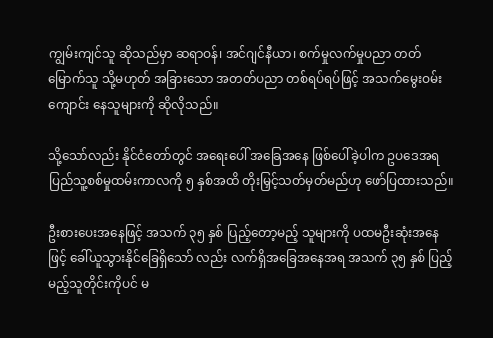ကျွမ်းကျင်သူ ဆိုသည်မှာ ဆရာဝန်၊ အင်ဂျင်နီယာ၊ စက်မှုလက်မှုပညာ တတ်မြောက်သူ သို့မဟုတ် အခြားသော အတတ်ပညာ တစ်ရပ်ရပ်ဖြင့် အသက်မွေးဝမ်းကျောင်း နေသူများကို ဆိုလိုသည်။

သို့သော်လည်း နိုင်ငံတော်တွင် အရေးပေါ် အခြေအနေ ဖြစ်ပေါ်ခဲ့ပါက ဥပဒေအရ ပြည်သူ့စစ်မှုထမ်းကာလကို ၅ နှစ်အထိ တိုးမြှင့်သတ်မှတ်မည်ဟု ဖော်ပြထားသည်။

ဦးစားပေးအနေဖြင့် အသက် ၃၅ နှစ် ပြည့်တော့မည့် သူများကို ပထမဦးဆုံးအနေဖြင့် ခေါ်ယူသွားနိုင်ခြေရှိသော် လည်း လက်ရှိအခြေအနေအရ အသက် ၃၅ နှစ် ပြည့်မည့်သူတိုင်းကိုပင် မ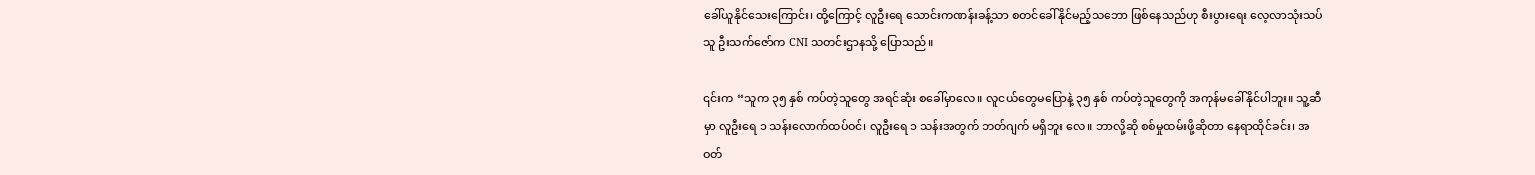ခေါ်ယူနိုင်သေးကြောင်း၊ ထို့ကြောင့် လူဦးရေ သောင်းကဏန်းခန့်သာ စတင်ခေါ်နိုင်မည့်သဘော ဖြစ်နေသည်ဟု စီးပွားရေး လေ့လာသုံးသပ်သူ ဦးသက်ဇော်က CNI သတင်းဌာနသို့ ပြောသည်။

၎င်းက “သူက ၃၅ နှစ် ကပ်တဲ့သူတွေ အရင်ဆုံး စခေါ်မှာလေ။ လူငယ်တွေမပြောနဲ့ ၃၅ နှစ် ကပ်တဲ့သူတွေကို အကုန်မခေါ်နိုင်ပါဘူး။ သူ့ဆီမှာ လူဦးရေ ၁ သန်းလောက်ထပ်ဝင်၊ လူဦးရေ ၁ သန်းအတွက် ဘတ်ဂျက် မရှိဘူး လေ။ ဘာလို့ဆို စစ်မှုထမ်းဖို့ဆိုတာ နေရာထိုင်ခင်း၊ အဝတ်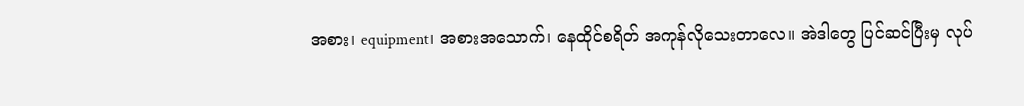အစား၊ equipment၊ အစားအသောက်၊ နေထိုင်စရိတ် အကုန်လိုသေးတာလေ။ အဲဒါတွေ ပြင်ဆင်ပြီးမှ လုပ်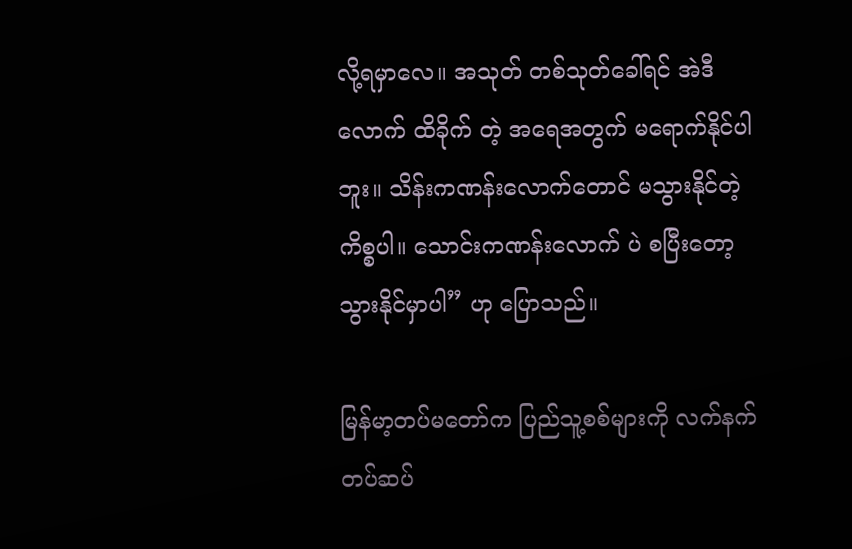လို့ရမှာလေ။ အသုတ် တစ်သုတ်ခေါ်ရင် အဲဒီလောက် ထိခိုက် တဲ့ အရေအတွက် မရောက်နိုင်ပါဘူး။ သိန်းကဏန်းလောက်တောင် မသွားနိုင်တဲ့ကိစ္စပါ။ သောင်းကဏန်းလောက် ပဲ စပြီးတော့ သွားနိုင်မှာပါ” ဟု ပြောသည်။

မြန်မာ့တပ်မတော်က ပြည်သူ့စစ်များကို လက်နက်တပ်ဆပ်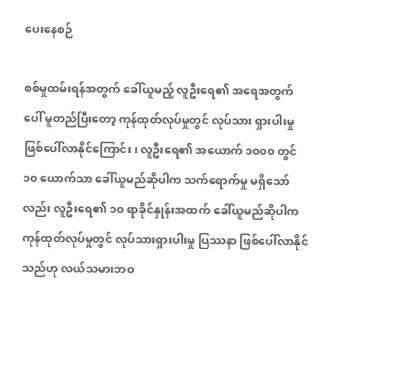ပေးနေစဉ်

စစ်မှုထမ်းရန်အတွက် ခေါ်ယူမည့် လူဦးရေ၏ အရေအတွက်ပေါ် မူတည်ပြီးတော့ ကုန်ထုတ်လုပ်မှုတွင် လုပ်သား ရှားပါးမှု ဖြစ်ပေါ်လာနိုင်ကြောင်း၊ လူဦးရေ၏ အယောက် ၁၀၀၀ တွင် ၁၀ ယောက်သာ ခေါ်ယူမည်ဆိုပါက သက်ရောက်မှု မရှိသော်လည်း လူဦးရေ၏ ၁၀ ရာခိုင်နှုန်းအထက် ခေါ်ယူမည်ဆိုပါက ကုန်ထုတ်လုပ်မှုတွင် လုပ်သားရှားပါးမှု ပြဿနာ ဖြစ်ပေါ်လာနိုင်သည်ဟု လယ်သမားဘဝ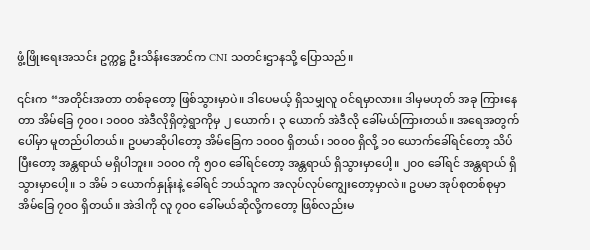ဖွံ့ဖြိုးရေးအသင်း ဥက္ကဋ္ဌ ဦးသိန်းအောင်က CNI သတင်းဌာနသို့ ပြောသည်။

၎င်းက “အတိုင်းအတာ တစ်ခုတော့ ဖြစ်သွားမှာပဲ။ ဒါပေမယ့် ရှိသမျှလူ ဝင်ရမှာလား။ ဒါမှမဟုတ် အခု ကြားနေ တာ အိမ်ခြေ ၇၀၀၊ ၁၀၀၀ အဲဒီလိုရှိတဲ့ရွာကိုမှ ၂ ယောက်၊ ၃ ယောက် အဲဒီလို ခေါ်မယ်ကြားတယ်။ အရေအတွက် ပေါ်မှာ မူတည်ပါတယ်။ ဥပမာဆိုပါတော့ အိမ်ခြေက ၁၀၀၀ ရှိတယ်၊ ၁၀၀၀ ရှိလို့ ၁၀ ယောက်ခေါ်ရင်တော့ သိပ်ပြီးတော့ အန္တရာယ် မရှိပါဘူး။ ၁၀၀၀ ကို ၅၀၀ ခေါ်ရင်တော့ အန္တရာယ် ရှိသွားမှာပေါ့။ ၂၀၀ ခေါ်ရင် အန္တရာယ် ရှိသွားမှာပေါ့။ ၁ အိမ် ၁ ယောက်နှုန်းနဲ့ ခေါ်ရင် ဘယ်သူက အလုပ်လုပ်ကျွေးတော့မှာလဲ။ ဥပမာ အုပ်စုတစ်စုမှာ အိမ်ခြေ ၇၀၀ ရှိတယ်။ အဲဒါကို လူ ၇၀၀ ခေါ်မယ်ဆိုလို့ကတော့ ဖြစ်လည်းမ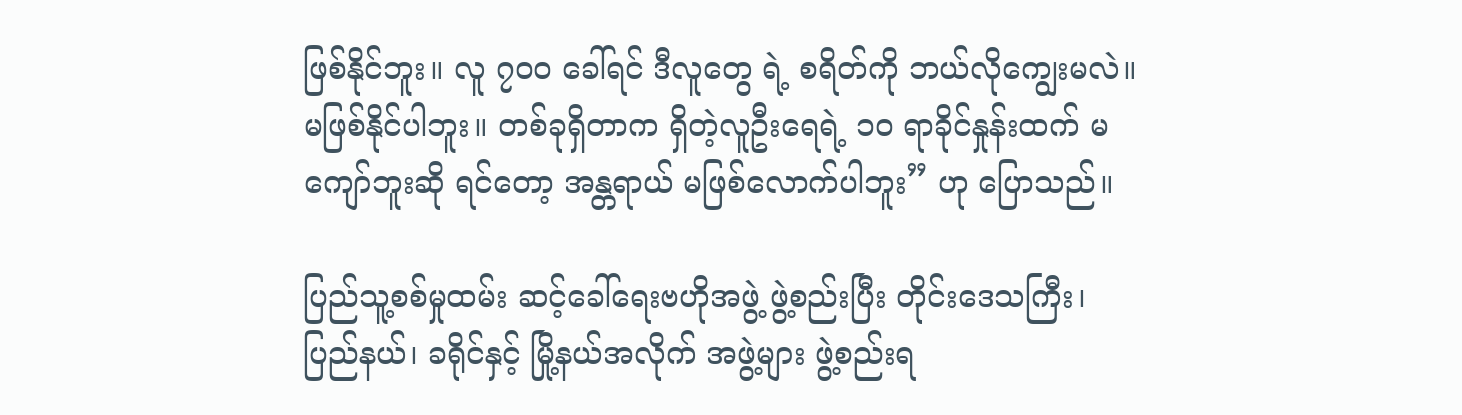ဖြစ်နိုင်ဘူး။ လူ ၇၀၀ ခေါ်ရင် ဒီလူတွေ ရဲ့ စရိတ်ကို ဘယ်လိုကျွေးမလဲ။ မဖြစ်နိုင်ပါဘူး။ တစ်ခုရှိတာက ရှိတဲ့လူဦးရေရဲ့ ၁၀ ရာခိုင်နှုန်းထက် မကျော်ဘူးဆို ရင်တော့ အန္တရာယ် မဖြစ်လောက်ပါဘူး” ဟု ပြောသည်။

ပြည်သူ့စစ်မှုထမ်း ဆင့်ခေါ်ရေးဗဟိုအဖွဲ့ ဖွဲ့စည်းပြီး တိုင်းဒေသကြီး၊ ပြည်နယ်၊ ခရိုင်နှင့် မြို့နယ်အလိုက် အဖွဲ့များ ဖွဲ့စည်းရ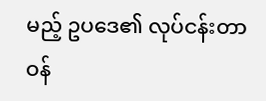မည့် ဥပဒေ၏ လုပ်ငန်းတာဝန်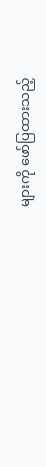များကို ဖော်ပြထားသည့်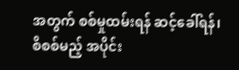အတွက် စစ်မှုထမ်းရန် ဆင့်ခေါ်ရန်၊ စိစစ်မည့် အပိုင်း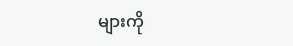များကို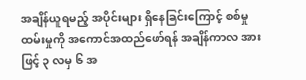အချိန်ယူရမည့် အပိုင်းများ ရှိနေခြင်းကြောင့် စစ်မှုထမ်းမှုကို အကောင်အထည်ဖော်ရန် အချိန်ကာလ အားဖြင့် ၃ လမှ ၆ အ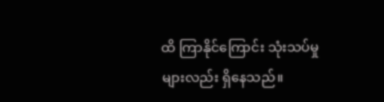ထိ ကြာနိုင်ကြောင်း သုံးသပ်မှုများလည်း ရှိနေသည်။